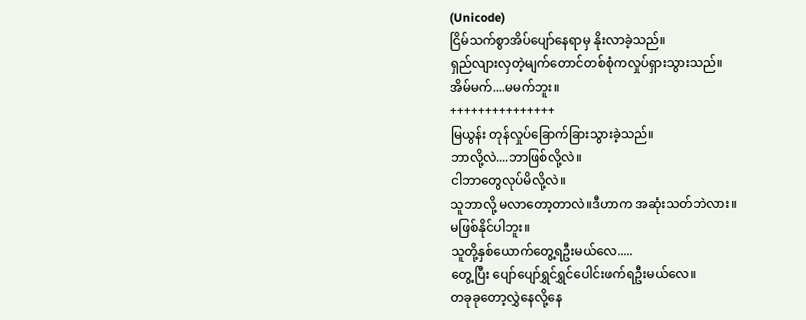(Unicode)
ငြိမ်သက်စွာအိပ်ပျော်နေရာမှ နိုးလာခဲ့သည်။
ရှည်လျားလှတဲ့မျက်တောင်တစ်စုံကလှုပ်ရှားသွားသည်။
အိမ်မက်....မမက်ဘူး။
+++++++++++++++
မြယွန်း တုန်လှုပ်ခြောက်ခြားသွားခဲ့သည်။
ဘာလို့လဲ....ဘာဖြစ်လို့လဲ။
ငါဘာတွေလုပ်မိလို့လဲ။
သူဘာလို့ မလာတော့တာလဲ။ဒီဟာက အဆုံးသတ်ဘဲလား။
မဖြစ်နိုင်ပါဘူး။
သူတို့နှစ်ယောက်တွေ့ရဦးမယ်လေ.....
တွေ့ပြီး ပျော်ပျော်ရွှင်ရွှင်ပေါင်းဖက်ရဦးမယ်လေ။
တခုခုတော့လွှဲနေလို့နေ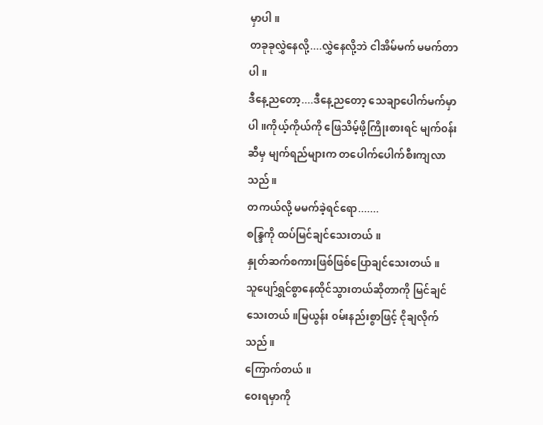မှာပါ။
တခုခုလွှဲနေလို့....လွှဲနေလို့ဘဲ ငါအိမ်မက် မမက်တာပါ။
ဒီနေ့ညတော့....ဒီနေ့ညတော့ သေချာပေါက်မက်မှာပါ။ကိုယ့်ကိုယ်ကို ဖြေသိမ့်ဖို့ကြိုးစားရင် မျက်၀န်းဆီမှ မျက်ရည်များက တပေါက်ပေါက်စီးကျလာသည်။
တကယ်လို့ မမက်ခဲ့ရင်ရော.......
စန္ဒြကို ထပ်မြင်ချင်သေးတယ်။
နှုတ်ဆက်စကားဖြစ်ဖြစ်ပြောချင်သေးတယ်။
သူပျော်ရွှင်စွာနေထိုင်သွားတယ်ဆိုတာကို မြင်ချင်သေးတယ်။မြယွန်း ၀မ်းနည်းစွာဖြင့် ငိုချလိုက်သည်။
ကြောက်တယ်။
ဝေးရမှာကို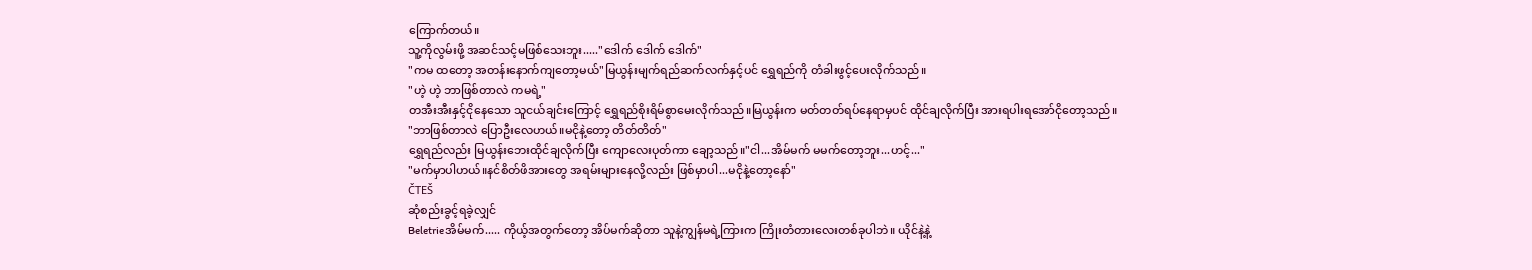ကြောက်တယ်။
သူ့ကိုလွမ်းဖို့ အဆင်သင့်မဖြစ်သေးဘူး....."ဒေါက် ဒေါက် ဒေါက်"
"ကမ ထတော့ အတန်းနောက်ကျတော့မယ်"မြယွန်းမျက်ရည်ဆက်လက်နှင့်ပင် ရွှေရည်ကို တံခါးဖွင့်ပေးလိုက်သည်။
"ဟဲ့ ဟဲ့ ဘာဖြစ်တာလဲ ကမရဲ့"
တအီးအီးနှင့်ငိုနေသော သူငယ်ချင်းကြောင့် ရွှေရည်စိုးရိမ်စွာမေးလိုက်သည်။မြယွန်းက မတ်တတ်ရပ်နေရာမှပင် ထိုင်ချလိုက်ပြီး အားရပါးရအော်ငိုတော့သည်။
"ဘာဖြစ်တာလဲ ပြောဦးလေဟယ်။မငိုနဲ့တော့ တိတ်တိတ်"
ရွှေရည်လည်း မြယွန်းဘေးထိုင်ချလိုက်ပြီး ကျောလေးပုတ်ကာ ချော့သည်။"ငါ...အိမ်မက် မမက်တော့ဘူး...ဟင့်..."
"မက်မှာပါဟယ်။နင်စိတ်ဖိအားတွေ အရမ်းများနေလို့လည်း ဖြစ်မှာပါ...မငိုနဲ့တော့နော်"
ČTEŠ
ဆုံစည်းခွင့်ရခဲ့လျှင်
Beletrieအိမ်မက်..... ကိုယ့်အတွက်တော့ အိပ်မက်ဆိုတာ သူနဲ့ကျွန်မရဲ့ကြားက ကြိုးတံတားလေးတစ်ခုပါဘဲ။ ယိုင်နဲ့နဲ့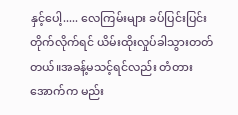နှင့်ပေါ့..... လေကြမ်းများ ခပ်ပြင်းပြင်းတိုက်လိုက်ရင် ယိမ်းထိုးလှုပ်ခါသွားတတ်တယ်။အခန့်မသင့်ရင်လည်း တံတားအောက်က မည်း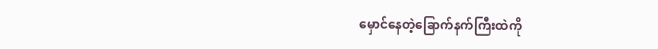မှောင်နေတဲ့ခြောက်နက်ကြီးထဲကို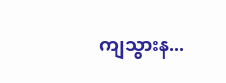ကျသွားန...